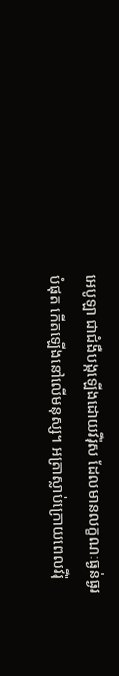អេបូឡា ជាជំងឺបង្កឡើងដោយវីរ៉ុស ដែលមានលក្ខណៈធ្ងន់ធ្ងរបំផុត កើតឡើងនៅលើមនុស្ស។ អត្រាស្លាប់ក្រោយពេលវីរ៉ុ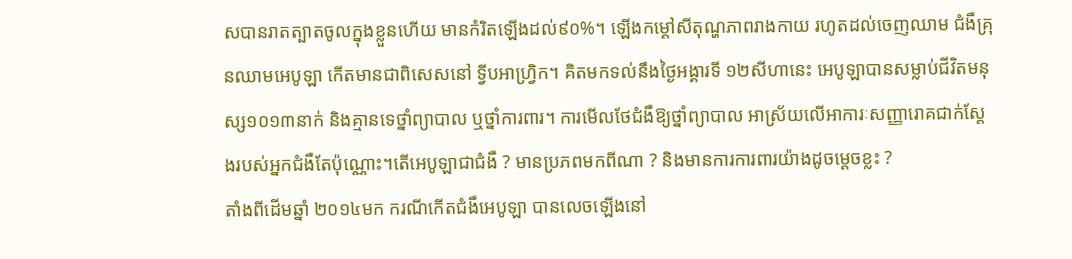សបានរាតត្បាតចូលក្នុងខ្លួនហើយ មានកំរិតឡើងដល់៩០%។ ឡើងកម្តៅសីតុណ្ហភាពរាងកាយ រហូតដល់ចេញឈាម ជំងឺគ្រុនឈាមអេបូឡា កើតមានជាពិសេសនៅ ទ្វីបអាហ្វ្រិក។ គិតមកទល់នឹងថ្ងៃអង្គារទី ១២សីហានេះ អេបូឡាបានសម្លាប់ជីវិតមនុស្ស១០១៣នាក់ និងគ្មានទេថ្នាំព្យាបាល ឬថ្នាំការពារ។ ការមើលថែជំងឺឱ្យថ្នាំព្យាបាល អាស្រ័យលើអាការៈសញ្ញារោគជាក់ស្តែងរបស់អ្នកជំងឺតែប៉ុណ្ណោះ។តើអេបូឡាជាជំងឺ ? មានប្រភពមកពីណា ? និងមានការការពារយ៉ាងដូចម្តេចខ្លះ ?
តាំងពីដើមឆ្នាំ ២០១៤មក ករណីកើតជំងឺអេបូឡា បានលេចឡើងនៅ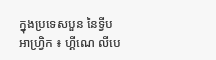ក្នុងប្រទេសបួន នៃទ្វីបអាហ្វ្រិក ៖ ហ្គីណេ លីបេ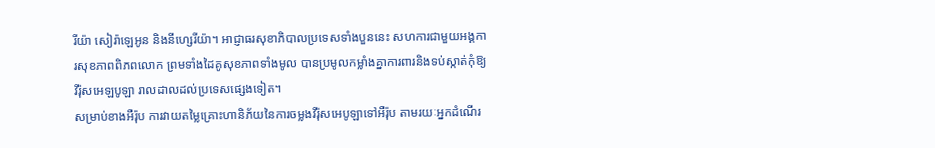រីយ៉ា សៀរ៉ាឡេអូន និងនីហ្សេរីយ៉ា។ អាជ្ញាធរសុខាភិបាលប្រទេសទាំងបួននេះ សហការជាមួយអង្គការសុខភាពពិភពលោក ព្រមទាំងដៃគូសុខភាពទាំងមូល បានប្រមូលកម្លាំងគ្នាការពារនិងទប់ស្កាត់កុំឱ្យវីរ៉ុសអេឡបូឡា រាលដាលដល់ប្រទេសផ្សេងទៀត។
សម្រាប់ខាងអឺរ៉ុប ការវាយតម្លៃគ្រោះហានិភ័យនៃការចម្លងវីរ៉ុសអេបូឡាទៅអឺរ៉ុប តាមរយៈអ្នកដំណើរ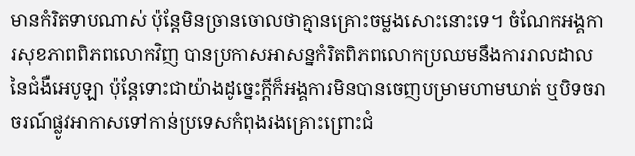មានកំរិតទាបណាស់ ប៉ុន្តែមិនច្រានចោលថាគ្មានគ្រោះចម្លងសោះនោះទេ។ ចំណែកអង្គការសុខភាពពិភពលោកវិញ បានប្រកាសអាសន្នកំរិតពិភពលោកប្រឈមនឹងការរាលដាលនៃជំងឺអេបូឡា ប៉ុន្តែទោះជាយ៉ាងដូច្នេះក្តីក៏អង្គការមិនបានចេញបម្រាមហាមឃាត់ ឬបិទចរាចរណ៍ផ្លូវអាកាសទៅកាន់ប្រទេសកំពុងរងគ្រោះព្រោះជំ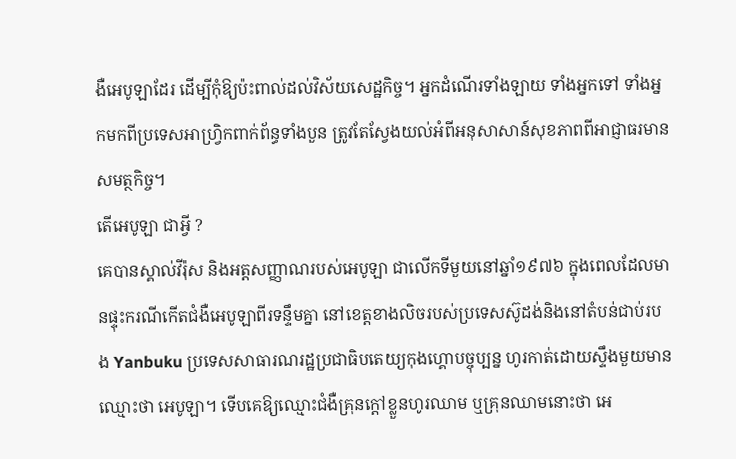ងឺអេបូឡាដែរ ដើម្បីកុំឱ្យប៉ះពាល់ដល់វិស័យសេដ្ឋកិច្ច។ អ្នកដំណើរទាំងឡាយ ទាំងអ្នកទៅ ទាំងអ្នកមកពីប្រទេសអាហ្វ្រិកពាក់ព័ន្ធទាំងបួន ត្រូវតែស្វែងយល់អំពីអនុសាសាន៍សុខភាពពីអាជ្ញាធរមានសមត្ថកិច្ច។
តើអេបូឡា ជាអ្វី ?
គេបានស្គាល់វីរ៉ុស និងអត្តសញ្ញាណរបស់អេបូឡា ជាលើកទីមួយនៅឆ្នាំ១៩៧៦ ក្នុងពេលដែលមានផ្ទុះករណីកើតជំងឺអេបូឡាពីរទន្ទឹមគ្នា នៅខេត្តខាងលិចរបស់ប្រទេសស៊ូដង់និងនៅតំបន់ជាប់របង Yanbuku ប្រទេសសាធារណរដ្ឋប្រជាធិបតេយ្យកុងហ្គោបច្ចុប្បន្ន ហូរកាត់ដោយស្ទឹងមួយមានឈ្មោះថា អេបូឡា។ ទើបគេឱ្យឈ្មោះជំងឺគ្រុនក្តៅខ្លួនហូរឈាម ឬគ្រុនឈាមនោះថា អេ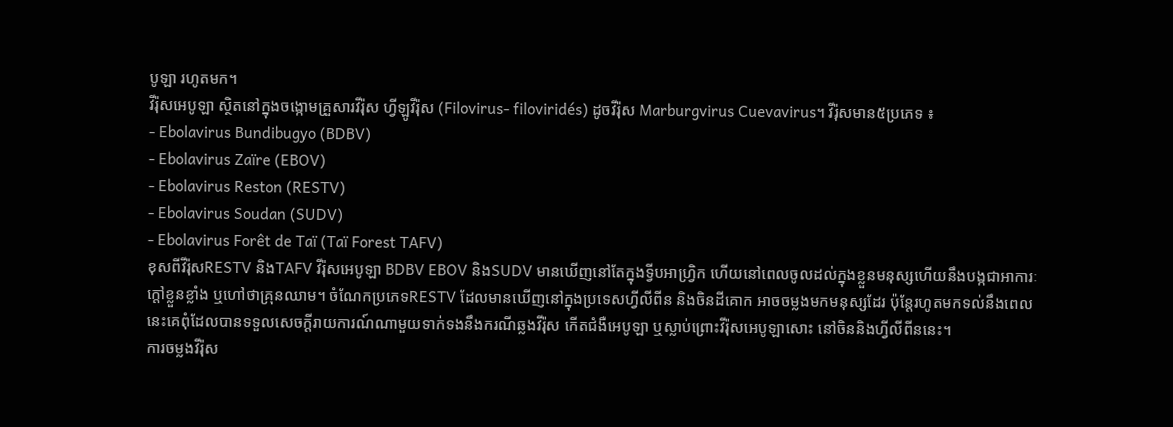បូឡា រហូតមក។
វីរ៉ុសអេបូឡា ស្ថិតនៅក្នុងចង្កោមគ្រួសារវីរ៉ុស ហ្វីឡូវីរ៉ុស (Filovirus- filoviridés) ដូចវីរ៉ុស Marburgvirus Cuevavirus។ វីរ៉ុសមាន៥ប្រភេទ ៖
- Ebolavirus Bundibugyo (BDBV)
- Ebolavirus Zaïre (EBOV)
- Ebolavirus Reston (RESTV)
- Ebolavirus Soudan (SUDV)
- Ebolavirus Forêt de Taï (Taï Forest TAFV)
ខុសពីវីរ៉ុសRESTV និងTAFV វីរ៉ុសអេបូឡា BDBV EBOV និងSUDV មានឃើញនៅតែក្នុងទ្វីបអាហ្វ្រិក ហើយនៅពេលចូលដល់ក្នុងខ្លួនមនុស្សហើយនឹងបង្កជាអាការៈក្តៅខ្លួនខ្លាំង ឬហៅថាគ្រុនឈាម។ ចំណែកប្រភេទRESTV ដែលមានឃើញនៅក្នុងប្រទេសហ្វីលីពីន និងចិនដីគោក អាចចម្លងមកមនុស្សដែរ ប៉ុន្តែរហូតមកទល់នឹងពេលនេះគេពុំដែលបានទទួលសេចក្តីរាយការណ៍ណាមួយទាក់ទងនឹងករណីឆ្លងវីរ៉ុស កើតជំងឺអេបូឡា ឬស្លាប់ព្រោះវីរ៉ុសអេបូឡាសោះ នៅចិននិងហ្វីលីពីននេះ។
ការចម្លងវីរ៉ុស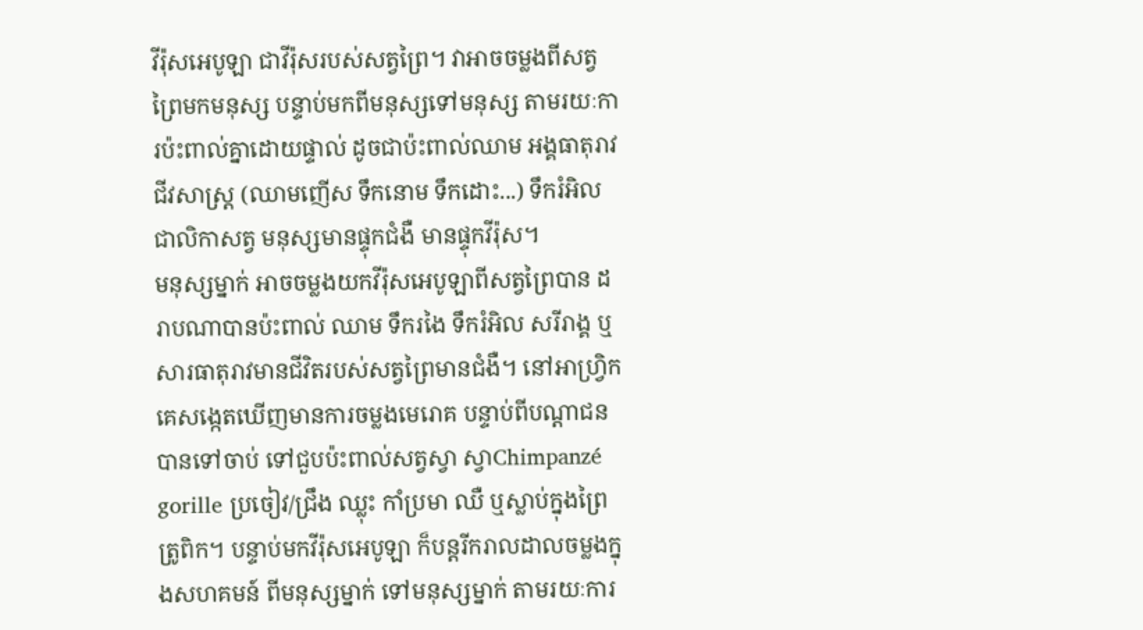វីរ៉ុសអេបូឡា ជាវីរ៉ុសរបស់សត្វព្រៃ។ វាអាចចម្លងពីសត្វព្រៃមកមនុស្ស បន្ទាប់មកពីមនុស្សទៅមនុស្ស តាមរយៈការប៉ះពាល់គ្នាដោយផ្ទាល់ ដូចជាប៉ះពាល់ឈាម អង្គធាតុរាវជីវសាស្ត្រ (ឈាមញើស ទឹកនោម ទឹកដោះ...) ទឹករំអិល ជាលិកាសត្វ មនុស្សមានផ្ទុកជំងឺ មានផ្ទុកវីរ៉ុស។
មនុស្សម្នាក់ អាចចម្លងយកវីរ៉ុសអេបូឡាពីសត្វព្រៃបាន ដរាបណាបានប៉ះពាល់ ឈាម ទឹករងៃ ទឹករំអិល សរីរាង្គ ឬសារធាតុរាវមានជីវិតរបស់សត្វព្រៃមានជំងឺ។ នៅអាហ្វ្រិក គេសង្កេតឃើញមានការចម្លងមេរោគ បន្ទាប់ពីបណ្តាជនបានទៅចាប់ ទៅជួបប៉ះពាល់សត្វស្វា ស្វាChimpanzé gorille ប្រចៀវ/ជ្រឹង ឈ្លុះ កាំប្រមា ឈឺ ឬស្លាប់ក្នុងព្រៃត្រូពិក។ បន្ទាប់មកវីរ៉ុសអេបូឡា ក៏បន្តរីករាលដាលចម្លងក្នុងសហគមន៍ ពីមនុស្សម្នាក់ ទៅមនុស្សម្នាក់ តាមរយៈការ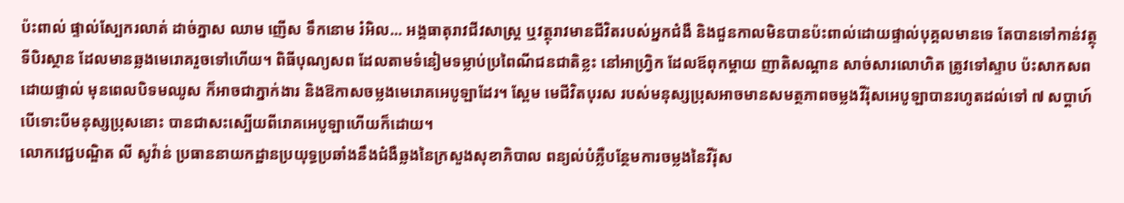ប៉ះពាល់ ផ្ទាល់ស្បែករលាត់ ដាច់ភ្នាស ឈាម ញើស ទឹកនោម រំអិល... អង្គធាតុរាវជីវសាស្ត្រ ឬវត្ថុរាវមានជីវិតរបស់អ្នកជំងឺ និងជួនកាលមិនបានប៉ះពាល់ដោយផ្ទាល់បុគ្គលមានទេ តែបានទៅកាន់វត្ថុ ទីបិរស្ថាន ដែលមានឆ្លងមេរោគរួចទៅហើយ។ ពិធីបុណ្យសព ដែលតាមទំនៀមទម្លាប់ប្រពៃណីជនជាតិខ្លះ នៅអាហ្វ្រិក ដែលឪពុកម្តាយ ញាតិសណ្តាន សាច់សារលោហិត ត្រូវទៅស្ទាប ប៉ះសាកសពដោយផ្ទាល់ មុនពេលបិទមឈូស ក៏អាចជាភ្នាក់ងារ និងឱកាសចម្លងមេរោគអេបូឡាដែរ។ ស្ពែម មេជីវិតបុរស របស់មនុស្សប្រុសអាចមានសមត្ថភាពចម្លងវីរ៉ុសអេបូឡាបានរហូតដល់ទៅ ៧ សប្តាហ៍ បើទោះបីមនុស្សបុ្រសនោះ បានជាសះស្បើយពីរោគអេបូឡាហើយក៏ដោយ។
លោកវេជ្ជបណ្ឌិត លី សូវ៉ាន់ ប្រធាននាយកដ្ឋានប្រយុទ្ធប្រឆាំងនឹងជំងឺឆ្លងនៃក្រសួងសុខាភិបាល ពន្យល់បំភ្លឺបន្ថែមការចម្លងនៃវីរ៉ុស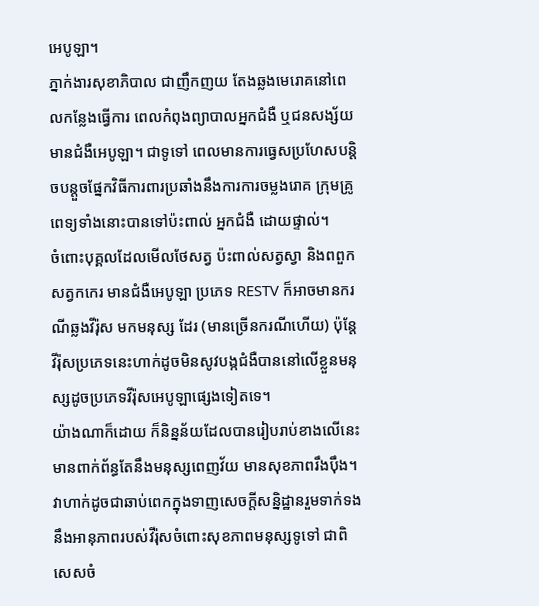អេបូឡា។
ភ្នាក់ងារសុខាភិបាល ជាញឹកញយ តែងឆ្លងមេរោគនៅពេលកន្លែងធ្វើការ ពេលកំពុងព្យាបាលអ្នកជំងឺ ឬជនសង្ស័យមានជំងឺអេបូឡា។ ជាទូទៅ ពេលមានការធ្វេសប្រហែសបន្តិចបន្តួចផ្នែកវិធីការពារប្រឆាំងនឹងការការចម្លងរោគ ក្រុមគ្រូពេទ្យទាំងនោះបានទៅប៉ះពាល់ អ្នកជំងឺ ដោយផ្ទាល់។
ចំពោះបុគ្គលដែលមើលថែសត្វ ប៉ះពាល់សត្វស្វា និងពពួកសត្វកកេរ មានជំងឺអេបូឡា ប្រភេទ RESTV ក៏អាចមានករណីឆ្លងវីរ៉ុស មកមនុស្ស ដែរ (មានច្រើនករណីហើយ) ប៉ុន្តែវីរ៉ុសប្រភេទនេះហាក់ដូចមិនសូវបង្កជំងឺបាននៅលើខ្លួនមនុស្សដូចប្រភេទវីរ៉ុសអេបូឡាផ្សេងទៀតទេ។
យ៉ាងណាក៏ដោយ ក៏និន្នន័យដែលបានរៀបរាប់ខាងលើនេះ មានពាក់ព័ន្ធតែនឹងមនុស្សពេញវ័យ មានសុខភាពរឹងប៉ឹង។ វាហាក់ដូចជាឆាប់ពេកក្នុងទាញសេចក្តីសន្និដ្ឋានរួមទាក់ទងនឹងអានុភាពរបស់វីរ៉ុសចំពោះសុខភាពមនុស្សទូទៅ ជាពិសេសចំ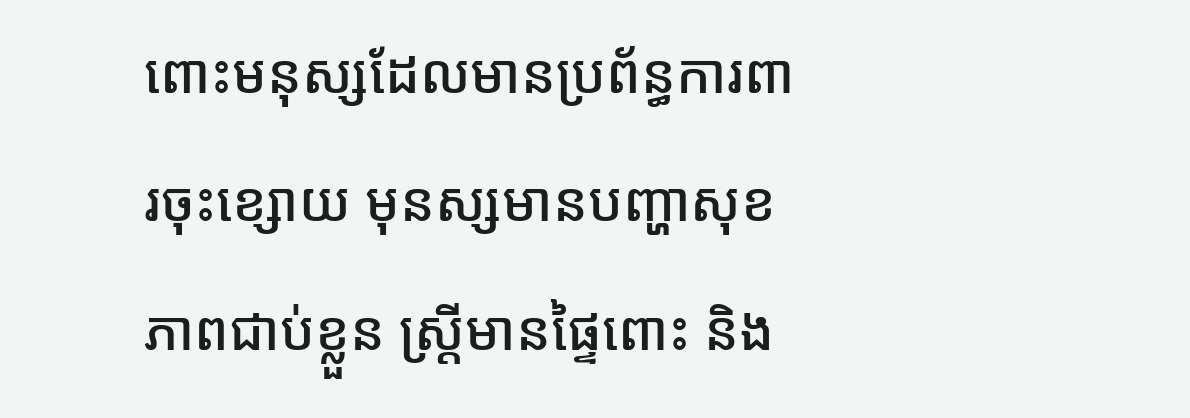ពោះមនុស្សដែលមានប្រព័ន្ធការពារចុះខ្សោយ មុនស្សមានបញ្ហាសុខភាពជាប់ខ្លួន ស្ត្រីមានផ្ទៃពោះ និង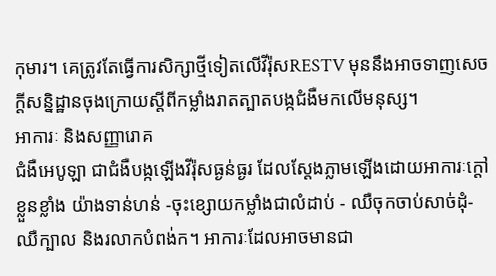កុមារ។ គេត្រូវតែធ្វើការសិក្សាថ្មីទៀតលើវីរ៉ុសRESTV មុននឹងអាចទាញសេចក្តីសន្និដ្ឋានចុងក្រោយស្តីពីកម្លាំងរាតត្បាតបង្កជំងឺមកលើមនុស្ស។
អាការៈ និងសញ្ញារោគ
ជំងឺអេបូឡា ជាជំងឺបង្កឡើងវីរ៉ុសធ្ងន់ធ្ងរ ដែលស្តែងភ្លាមឡើងដោយអាការៈក្តៅខ្លួនខ្លាំង យ៉ាងទាន់ហន់ -ចុះខ្សោយកម្លាំងជាលំដាប់ - ឈឺចុកចាប់សាច់ដុំ- ឈឺក្បាល និងរលាកបំពង់ក។ អាការៈដែលអាចមានជា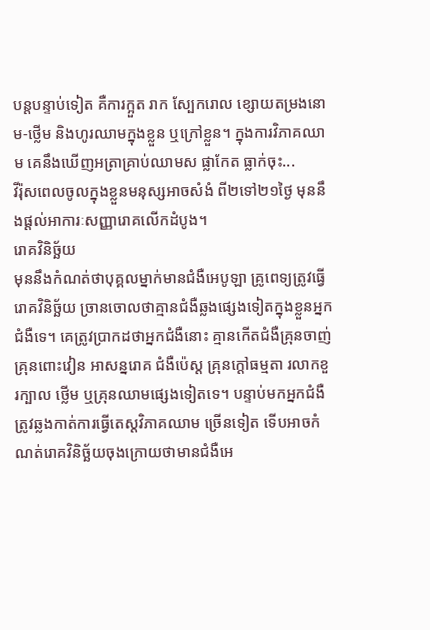បន្តបន្ទាប់ទៀត គឺការក្អួត រាក ស្បែករោល ខ្សោយតម្រងនោម-ថ្លើម និងហូរឈាមក្នុងខ្លួន ឬក្រៅខ្លួន។ ក្នុងការវិភាគឈាម គេនឹងឃើញអត្រាគ្រាប់ឈាមស ផ្លាកែត ធ្លាក់ចុះ...
វីរ៉ុសពេលចូលក្នុងខ្លួនមនុស្សអាចសំងំ ពី២ទៅ២១ថ្ងៃ មុននឹងផ្តល់អាការៈសញ្ញារោគលើកដំបូង។
រោគវិនិច្ឆ័យ
មុននឹងកំណត់ថាបុគ្គលម្នាក់មានជំងឺអេបូឡា គ្រូពេទ្យត្រូវធ្វើរោគវិនិច្ឆ័យ ច្រានចោលថាគ្មានជំងឺឆ្លងផ្សេងទៀតក្នុងខ្លួនអ្នកជំងឺទេ។ គេត្រូវប្រាកដថាអ្នកជំងឺនោះ គ្មានកើតជំងឺគ្រុនចាញ់ គ្រុនពោះវៀន អាសន្នរោគ ជំងឺប៉េស្ត គ្រុនក្តៅធម្មតា រលាកខួរក្បាល ថ្លើម ឬគ្រុនឈាមផ្សេងទៀតទេ។ បន្ទាប់មកអ្នកជំងឺត្រូវឆ្លងកាត់ការធ្វើតេស្តវិភាគឈាម ច្រើនទៀត ទើបអាចកំណត់រោគវិនិច្ឆ័យចុងក្រោយថាមានជំងឺអេ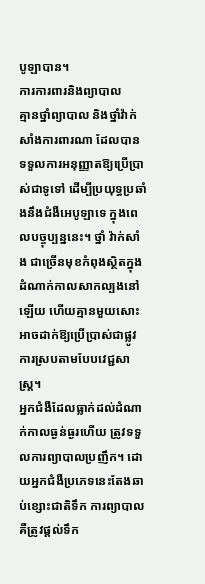បូឡាបាន។
ការការពារនិងព្យាបាល
គ្មានថ្នាំព្យាបាល និងថ្នាំវ៉ាក់សាំងការពារណា ដែលបានទទួលការអនុញ្ញាតឱ្យប្រើប្រាស់ជាទូទៅ ដើម្បីប្រយុទ្ធប្រឆាំងនឹងជំងឺអេបូឡាទេ ក្នុងពេលបច្ចុប្បន្ននេះ។ ថ្នាំ វ៉ាក់សាំង ជាច្រើនមុខកំពុងស្ថិតក្នុងដំណាក់កាលសាកល្បងនៅឡើយ ហើយគ្មានមួយសោះអាចដាក់ឱ្យប្រើប្រាស់ជាផ្លូវការស្របតាមបែបវេជ្ជសាស្ត្រ។
អ្នកជំងឺដែលធ្លាក់ដល់ដំណាក់កាលធ្ងន់ធ្ងរហើយ ត្រូវទទួលការព្យាបាលប្រញឹក។ ដោយអ្នកជំងឺប្រភេទនេះតែងឆាប់ខ្សោះជាតិទឹក ការព្យាបាលគឺត្រូវផ្តល់ទឹក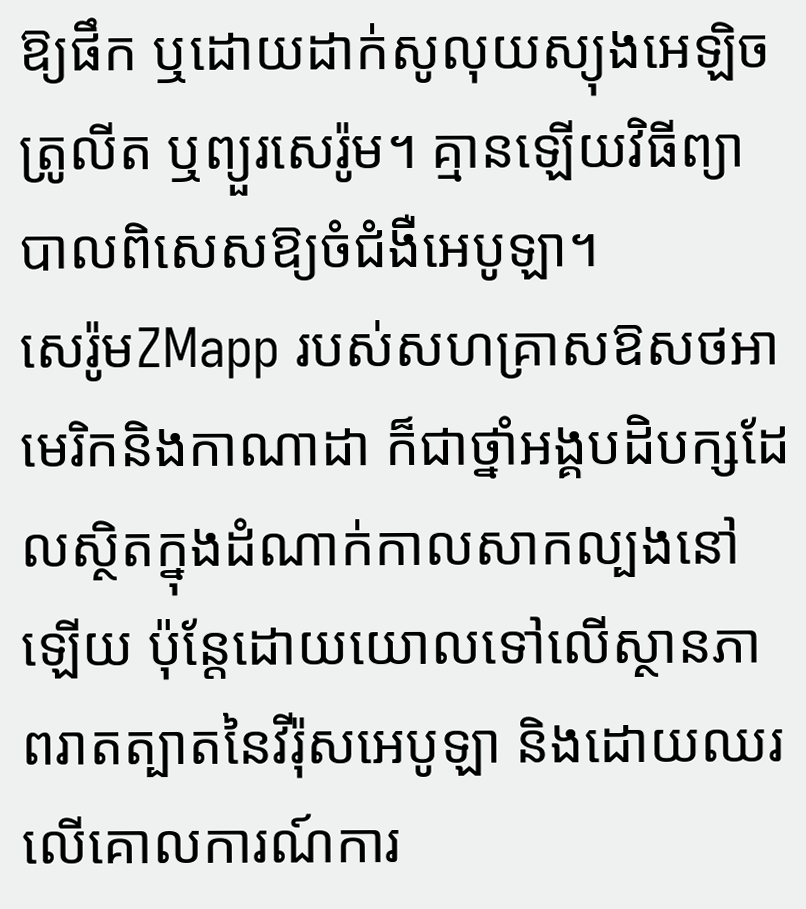ឱ្យផឹក ឬដោយដាក់សូលុយស្យុងអេឡិចត្រូលីត ឬព្យួរសេរ៉ូម។ គ្មានឡើយវិធីព្យាបាលពិសេសឱ្យចំជំងឺអេបូឡា។
សេរ៉ូមZMapp របស់សហគ្រាសឱសថអាមេរិកនិងកាណាដា ក៏ជាថ្នាំអង្គបដិបក្សដែលស្ថិតក្នុងដំណាក់កាលសាកល្បងនៅឡើយ ប៉ុន្តែដោយយោលទៅលើស្ថានភាពរាតត្បាតនៃវីរ៉ុសអេបូឡា និងដោយឈរលើគោលការណ៍ការ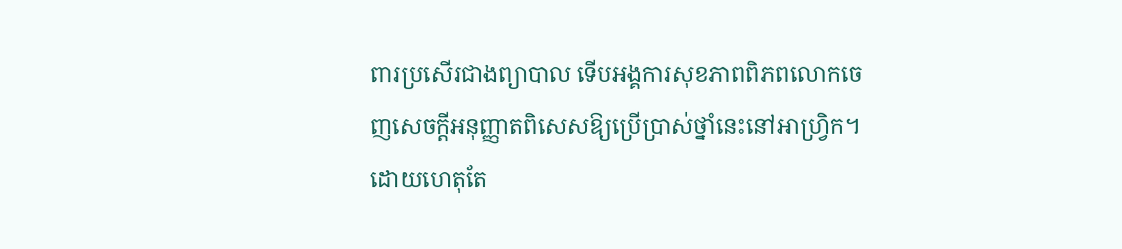ពារប្រសើរជាងព្យាបាល ទើបអង្គការសុខភាពពិភពលោកចេញសេចក្តីអនុញ្ញាតពិសេសឱ្យប្រើប្រាស់ថ្នាំនេះនៅអាហ្វ្រិក។
ដោយហេតុតែ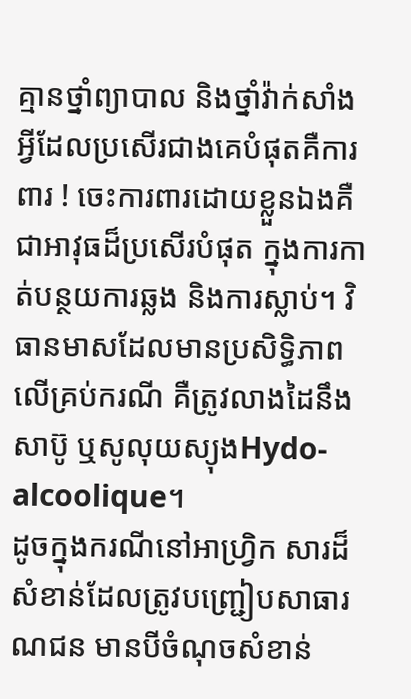គ្មានថ្នាំព្យាបាល និងថ្នាំវ៉ាក់សាំង អ្វីដែលប្រសើរជាងគេបំផុតគឺការពារ ! ចេះការពារដោយខ្លួនឯងគឺជាអាវុធដ៏ប្រសើរបំផុត ក្នុងការកាត់បន្ថយការឆ្លង និងការស្លាប់។ វិធានមាសដែលមានប្រសិទ្ធិភាពលើគ្រប់ករណី គឺត្រូវលាងដៃនឹងសាប៊ូ ឬសូលុយស្យុងHydo-alcoolique។
ដូចក្នុងករណីនៅអាហ្វ្រិក សារដ៏សំខាន់ដែលត្រូវបញ្ជ្រៀបសាធារណជន មានបីចំណុចសំខាន់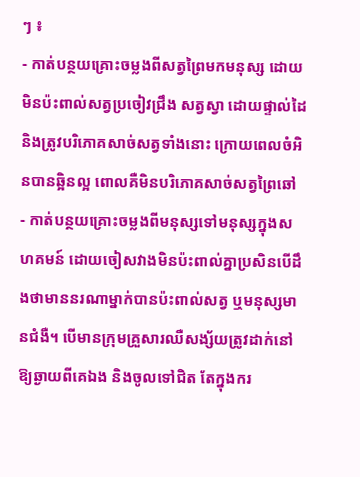ៗ ៖
- កាត់បន្ថយគ្រោះចម្លងពីសត្វព្រៃមកមនុស្ស ដោយមិនប៉ះពាល់សត្វប្រចៀវជ្រឹង សត្វស្វា ដោយផ្ទាល់ដៃ និងត្រូវបរិភោគសាច់សត្វទាំងនោះ ក្រោយពេលចំអិនបានឆ្អិនល្អ ពោលគឺមិនបរិភោគសាច់សត្វព្រៃឆៅ
- កាត់បន្ថយគ្រោះចម្លងពីមនុស្សទៅមនុស្សក្នុងសហគមន៍ ដោយចៀសវាងមិនប៉ះពាល់គ្នាប្រសិនបើដឹងថាមាននរណាម្នាក់បានប៉ះពាល់សត្វ ឬមនុស្សមានជំងឺ។ បើមានក្រុមគ្រួសារឈឺសង្ស័យត្រូវដាក់នៅឱ្យឆ្ងាយពីគេឯង និងចូលទៅជិត តែក្នុងករ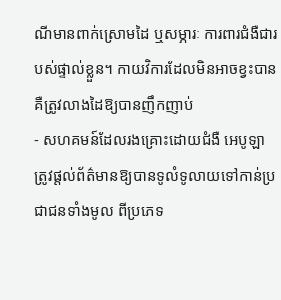ណីមានពាក់ស្រោមដៃ ឬសម្ភារៈ ការពារជំងឺជារបស់ផ្ទាល់ខ្លួន។ កាយវិការដែលមិនអាចខ្វះបាន គឺត្រូវលាងដៃឱ្យបានញឹកញាប់
- សហគមន៍ដែលរងគ្រោះដោយជំងឺ អេបូឡា ត្រូវផ្តល់ព័ត៌មានឱ្យបានទូលំទូលាយទៅកាន់ប្រជាជនទាំងមូល ពីប្រភេទ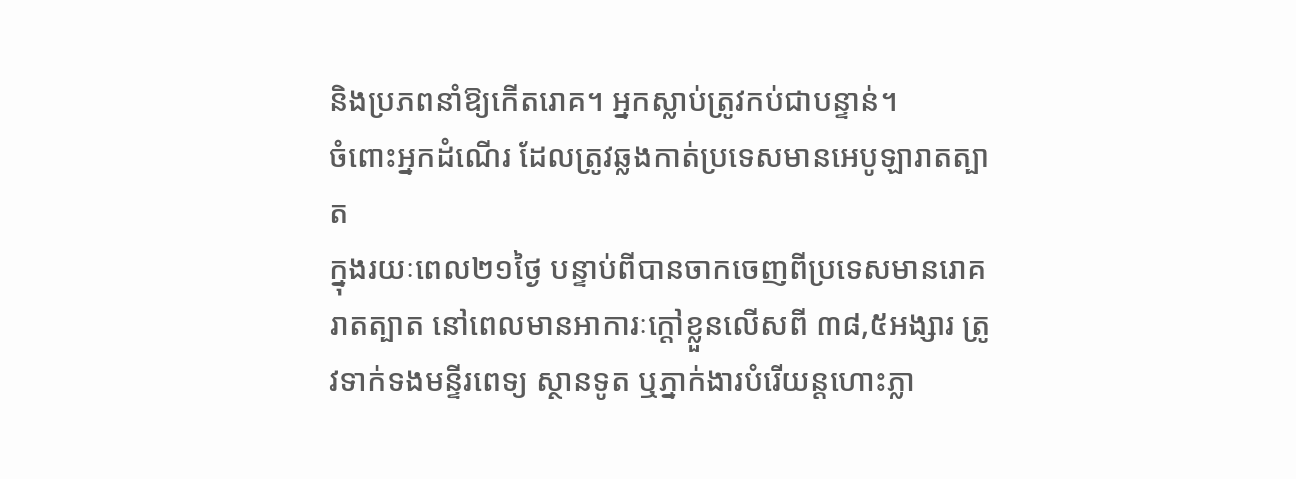និងប្រភពនាំឱ្យកើតរោគ។ អ្នកស្លាប់ត្រូវកប់ជាបន្ទាន់។
ចំពោះអ្នកដំណើរ ដែលត្រូវឆ្លងកាត់ប្រទេសមានអេបូឡារាតត្បាត
ក្នុងរយៈពេល២១ថ្ងៃ បន្ទាប់ពីបានចាកចេញពីប្រទេសមានរោគរាតត្បាត នៅពេលមានអាការៈក្តៅខ្លួនលើសពី ៣៨,៥អង្សារ ត្រូវទាក់ទងមន្ទីរពេទ្យ ស្ថានទូត ឬភ្នាក់ងារបំរើយន្តហោះភ្លា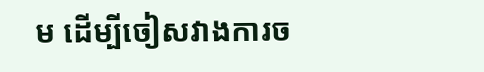ម ដើម្បីចៀសវាងការច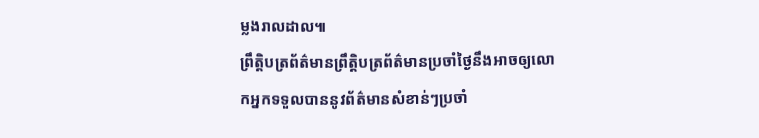ម្លងរាលដាល៕
ព្រឹត្តិបត្រព័ត៌មានព្រឹត្តិបត្រព័ត៌មានប្រចាំថ្ងៃនឹងអាចឲ្យលោកអ្នកទទួលបាននូវព័ត៌មានសំខាន់ៗប្រចាំ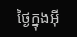ថ្ងៃក្នុងអ៊ី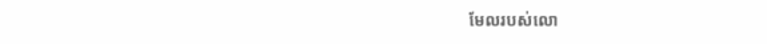មែលរបស់លោ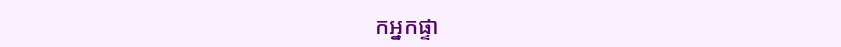កអ្នកផ្ទា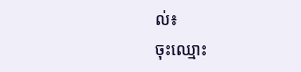ល់៖
ចុះឈ្មោះ